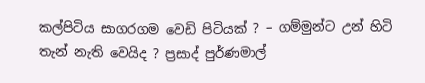කල්පිටිය සාගරගම වෙඩි පිටියක් ? – ගම්මුන්ට උන් හිටි තැන් නැති වෙයිද ? ප්‍රසාද් පුර්ණමාල්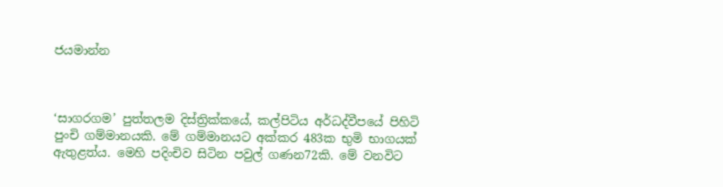ජයමාන්න



‘සාගරගම’ පුත්තලම දිස්ත්‍රික්කයේ, කල්පිටිය අර්ධද්වීපයේ පිහිටි පුංචි ගම්මානයකි. මේ ගම්මානයට අක්කර 483ක භුමි භාගයක් ඇතුළත්ය. මෙහි පදිංචිව සිටින පවුල් ගණන72කි. මේ වනවිට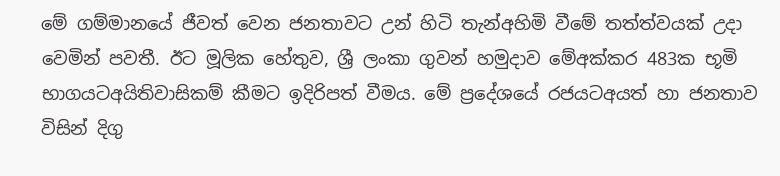මේ ගම්මානයේ ජීවත් වෙන ජනතාවට උන් හිටි තැන්අහිමි වීමේ තත්ත්වයක් උදා වෙමින් පවතී. ඊට මූලික හේතුව, ශ්‍රී ලංකා ගුවන් හමුදාව මේඅක්කර 483ක භූමි භාගයටඅයිතිවාසිකම් කීමට ඉදිරිපත් වීමය. මේ ප්‍රදේශයේ රජයටඅයත් හා ජනතාව විසින් දිගු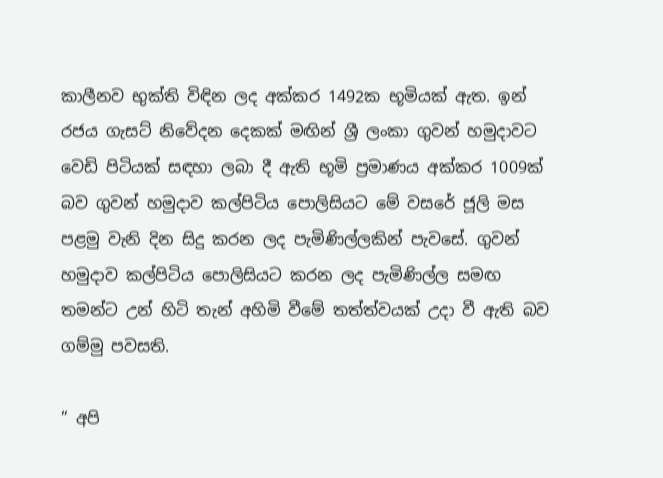කාලීනව භුක්ති විඳින ලද අක්කර 1492ක භූමියක් ඇත. ඉන් රජය ගැසට් නිවේදන දෙකක් මඟින් ශ්‍රී ලංකා ගුවන් හමුදාවට වෙඩි පිටියක් සඳහා ලබා දී ඇති භූමි ප්‍රමාණය අක්කර 1009ක් බව ගුවන් හමුදාව කල්පිටිය පොලිසියට මේ වසරේ ජූලි මස පළමු වැනි දින සිදු කරන ලද පැමිණිල්ලකින් පැවසේ. ගුවන් හමුදාව කල්පිටිය පොලිසියට කරන ලද පැමිණිල්ල සමඟ තමන්ට උන් හිටි තැන් අහිමි වීමේ තත්ත්වයක් උදා වී ඇති බව ගම්මු පවසති.

” අපි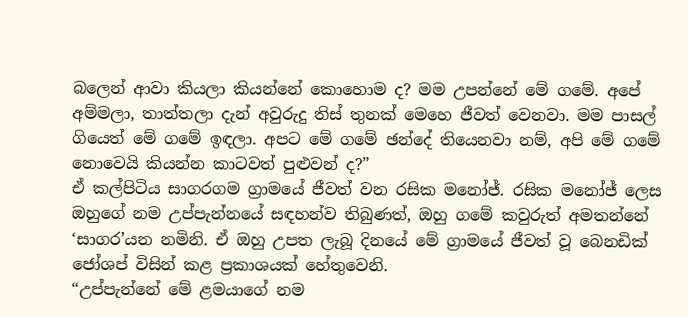බලෙන් ආවා කියලා කියන්නේ කොහොම ද? මම උපන්නේ මේ ගමේ. අපේ අම්මලා, තාත්තලා දැන් අවුරුදු තිස් තුනක් මෙහෙ ජීවත් වෙනවා. මම පාසල් ගියෙත් මේ ගමේ ඉඳලා. අපට මේ ගමේ ඡන්දේ තියෙනවා නම්, අපි මේ ගමේ නොවෙයි කියන්න කාටවත් පුළුවන් ද?”
ඒ කල්පිටිය සාගරගම ග්‍රාමයේ ජීවත් වන රසික මනෝජ්. රසික මනෝජ් ලෙස ඔහුගේ නම උප්පැන්නයේ සඳහන්ව තිබුණත්, ඔහු ගමේ කවුරුත් අමතන්නේ ‘සාගර’යන නමිනි. ඒ ඔහු උපත ලැබූ දිනයේ මේ ග්‍රාමයේ ජීවත් වූ බෙනඩික් ජෝශප් විසින් කළ ප්‍රකාශයක් හේතුවෙනි.
“උප්පැන්නේ මේ ළමයාගේ නම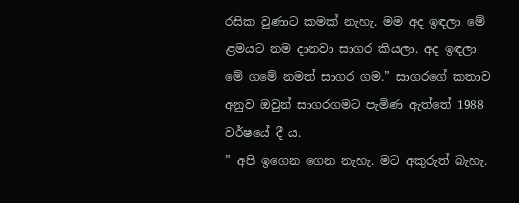රසික වුණාට කමක් නැහැ. මම අද ඉඳලා මේ ළමයට නම දානවා සාගර කියලා. අද ඉඳලා මේ ගමේ නමත් සාගර ගම.” සාගරගේ කතාව අනුව ඔවුන් සාගරගමට පැමිණ ඇත්තේ 1988 වර්ෂයේ දී ය.
” අපි ඉගෙන ගෙන නැහැ. මට අකුරුත් බැහැ.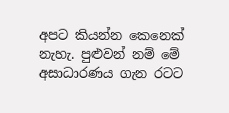අපට කියන්න කෙනෙක් නැහැ. පුළුවන් නම් මේ අසාධාරණය ගැන රටට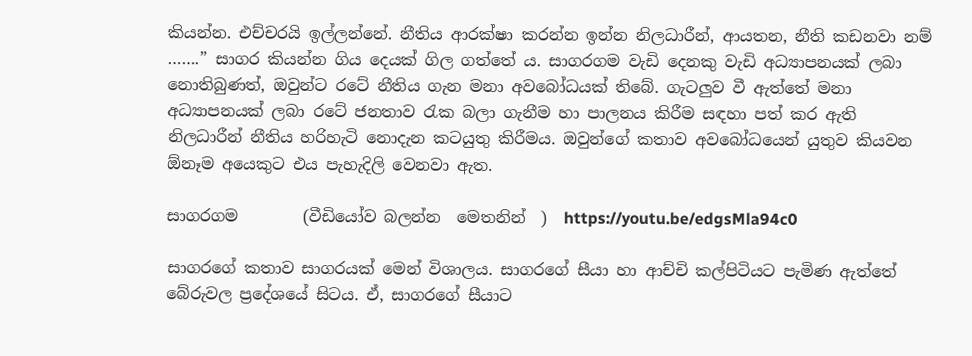කියන්න. එච්චරයි ඉල්ලන්නේ. නීතිය ආරක්ෂා කරන්න ඉන්න නිලධාරීන්, ආයතන, නීති කඩනවා නම් …….” සාගර කියන්න ගිය දෙයක් ගිල ගත්තේ ය. සාගරගම වැඩි දෙනකු වැඩි අධ්‍යාපනයක් ලබා නොතිබුණත්, ඔවුන්ට රටේ නීතිය ගැන මනා අවබෝධයක් තිබේ. ගැටලුව වී ඇත්තේ මනා අධ්‍යාපනයක් ලබා රටේ ජනතාව රැක බලා ගැනීම හා පාලනය කිරීම සඳහා පත් කර ඇති නිලධාරීන් නීතිය හරිහැටි නොදැන කටයුතු කිරීමය. ඔවුන්ගේ කතාව අවබෝධයෙන් යුතුව කියවන ඕනෑම අයෙකුට එය පැහැදිලි වෙනවා ඇත.

සාගරගම        (වීඩියෝව බලන්න  මෙතනින්  )  https://youtu.be/edgsMla94c0

සාගරගේ කතාව සාගරයක් මෙන් විශාලය. සාගරගේ සීයා හා ආච්චි කල්පිටියට පැමිණ ඇත්තේ බේරුවල ප්‍රදේශයේ සිටය. ඒ, සාගරගේ සීයාට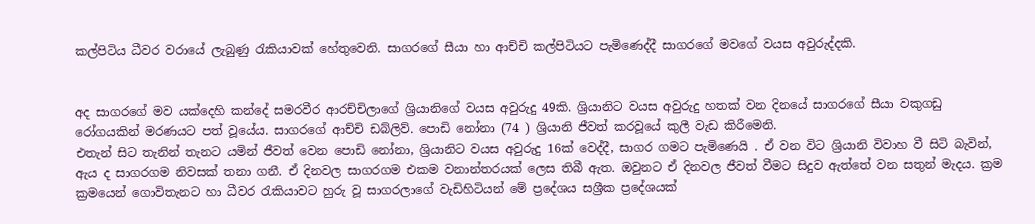කල්පිටිය ධීවර වරායේ ලැබුණු රැකියාවක් හේතුවෙනි. සාගරගේ සීයා හා ආච්චි කල්පිටියට පැමිණෙද්දී සාගරගේ මවගේ වයස අවුරුද්දකි.


අද සාගරගේ මව යක්දෙහි කන්දේ සමරවීර ආරච්චිලාගේ ශ්‍රියානිගේ වයස අවුරුදු 49කි. ශ්‍රියානිට වයස අවුරුදු හතක් වන දිනයේ සාගරගේ සීයා වකුගඩු රෝගයකින් මරණයට පත් වූයේය. සාගරගේ ආච්චි ඩබ්ලිව්. පොඩි නෝනා (74 ) ශ්‍රියානි ජීවත් කරවූයේ කුලී වැඩ කිරීමෙනි.
එතැන් සිට තැනින් තැනට යමින් ජීවත් වෙන පොඩි නෝනා, ශ්‍රියානිට වයස අවුරුදු 16ක් වෙද්දී, සාගර ගමට පැමිණෙයි . ඒ වන විට ශ්‍රියානි විවාහ වී සිටි බැවින්, ඇය ද සාගරගම නිවසක් තනා ගනී. ඒ දිනවල සාගරගම එකම වනාන්තරයක් ලෙස තිබී ඇත. ඔවුනට ඒ දිනවල ජීවත් වීමට සිදුව ඇත්තේ වන සතුන් මැදය. ක්‍රම ක්‍රමයෙන් ගොවිතැනට හා ධීවර රැකියාවට හුරු වූ සාගරලාගේ වැඩිහිටියන් මේ ප්‍රදේශය සශ්‍රීක ප්‍රදේශයක්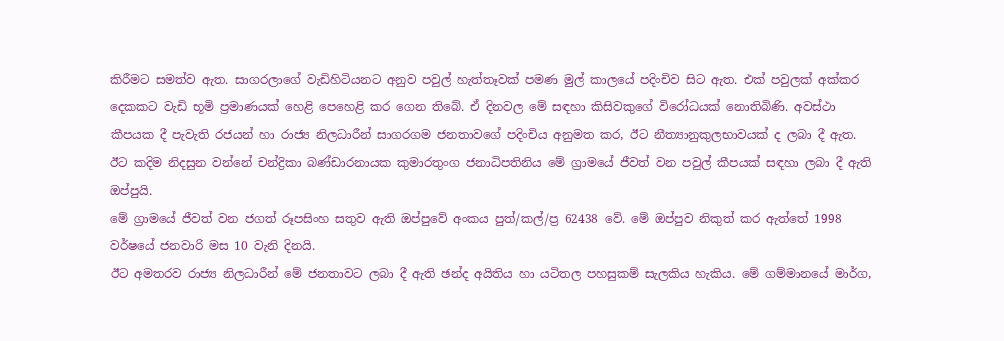කිරීමට සමත්ව ඇත. සාගරලාගේ වැඩිහිටියනට අනුව පවුල් හැත්තෑවක් පමණ මුල් කාලයේ පදිංචිව සිට ඇත. එක් පවුලක් අක්කර දෙකකට වැඩි භූමි ප්‍රමාණයක් හෙළි පෙහෙළි කර ගෙන තිබේ. ඒ දිනවල මේ සඳහා කිසිවකුගේ විරෝධයක් නොතිබිණි. අවස්ථා කීපයක දී පැවැති රජයන් හා රාජ්‍ය නිලධාරීන් සාගරගම ජනතාවගේ පදිංචිය අනුමත කර, ඊට නීත්‍යානුකුලභාවයක් ද ලබා දී ඇත. ඊට කදිම නිදසුන වන්නේ චන්ද්‍රිකා බණ්ඩාරනායක කුමාරතුංග ජනාධිපතිනිය මේ ග්‍රාමයේ ජීවත් වන පවුල් කීපයක් සඳහා ලබා දී ඇති ඔප්පුයි.
මේ ග්‍රාමයේ ජීවත් වන ජගත් රූපසිංහ සතුව ඇති ඔප්පුවේ අංකය පුත්/කල්/ප්‍ර 62438 වේ. මේ ඔප්පුව නිකුත් කර ඇත්තේ 1998 වර්ෂයේ ජනවාරි මස 10 වැනි දිනයි.
ඊට අමතරව රාජ්‍ය නිලධාරීන් මේ ජනතාවට ලබා දී ඇති ඡන්ද අයිතිය හා යටිතල පහසුකම් සැලකිය හැකිය. මේ ගම්මානයේ මාර්ග,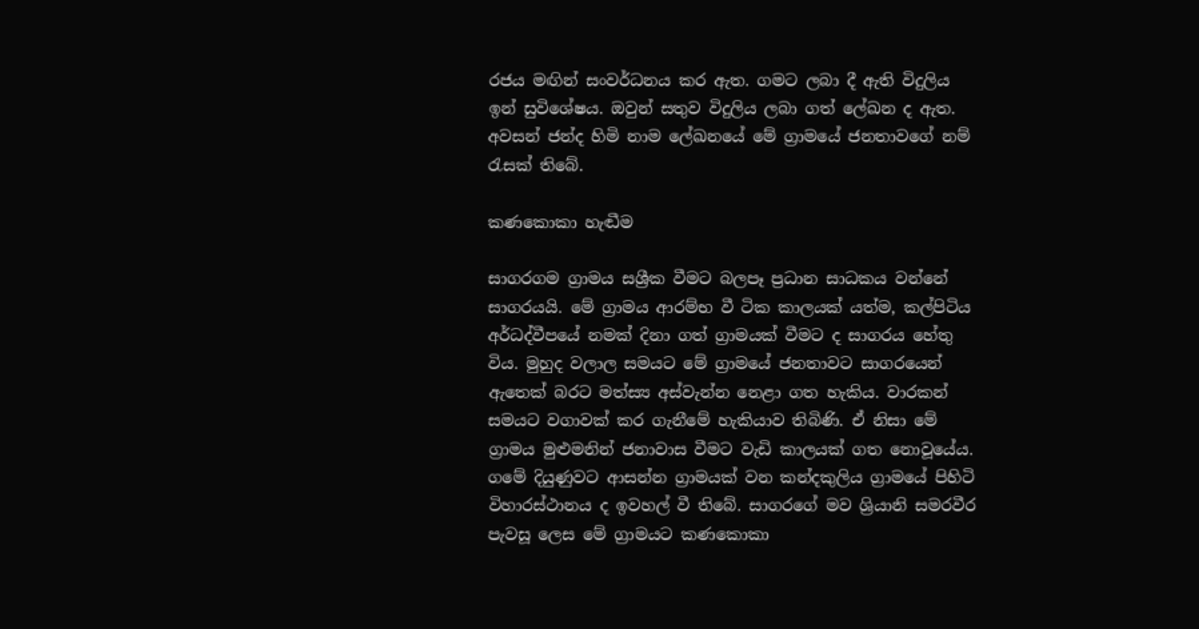රජය මඟින් සංවර්ධනය කර ඇත. ගමට ලබා දී ඇති විදුලිය ඉන් සුවිශේෂය. ඔවුන් සතුව විදුලිය ලබා ගත් ලේඛන ද ඇත. අවසන් ජන්ද හිමි නාම ලේඛනයේ මේ ග්‍රාමයේ ජනතාවගේ නම් රැසක් තිබේ.

කණකොකා හැඬීම

සාගරගම ග්‍රාමය සශ්‍රීක වීමට බලපෑ ප්‍රධාන සාධකය වන්නේ සාගරයයි. මේ ග්‍රාමය ආරම්භ වී ටික කාලයක් යත්ම, කල්පිටිය අර්ධද්වීපයේ නමක් දිනා ගත් ග්‍රාමයක් වීමට ද සාගරය හේතු විය. මුහුද වලාල සමයට මේ ග්‍රාමයේ ජනතාවට සාගරයෙන් ඇතෙක් බරට මත්ස්‍ය අස්වැන්න නෙළා ගත හැකිය. වාරකන් සමයට වගාවක් කර ගැනීමේ හැකියාව තිබිණි. ඒ නිසා මේ ග්‍රාමය මුළුමනින් ජනාවාස වීමට වැඩි කාලයක් ගත නොවූයේය. ගමේ දියුණුවට ආසන්න ග්‍රාමයක් වන කන්දකුලිය ග්‍රාමයේ පිහිටි විහාරස්ථානය ද ඉවහල් වී තිබේ. සාගරගේ මව ශ්‍රියානි සමරවීර පැවසූ ලෙස මේ ග්‍රාමයට කණකොකා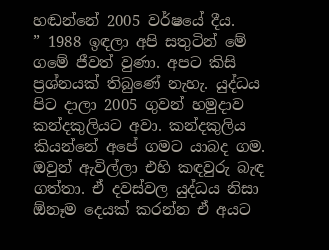හඬන්නේ 2005 වර්ෂයේ දීය.
” 1988 ඉඳලා අපි සතුටින් මේ ගමේ ජීවත් වුණා. අපට කිසි ප්‍රශ්නයක් තිබුණේ නැහැ. යුද්ධය පිට දාලා 2005 ගුවන් හමුදාව කන්දකුලියට අවා. කන්දකුලිය කියන්නේ අපේ ගමට යාබද ගම. ඔවුන් ඇවිල්ලා එහි කඳවුරු බැඳ ගත්තා. ඒ දවස්වල යුද්ධය නිසා ඕනෑම දෙයක් කරන්න ඒ අයට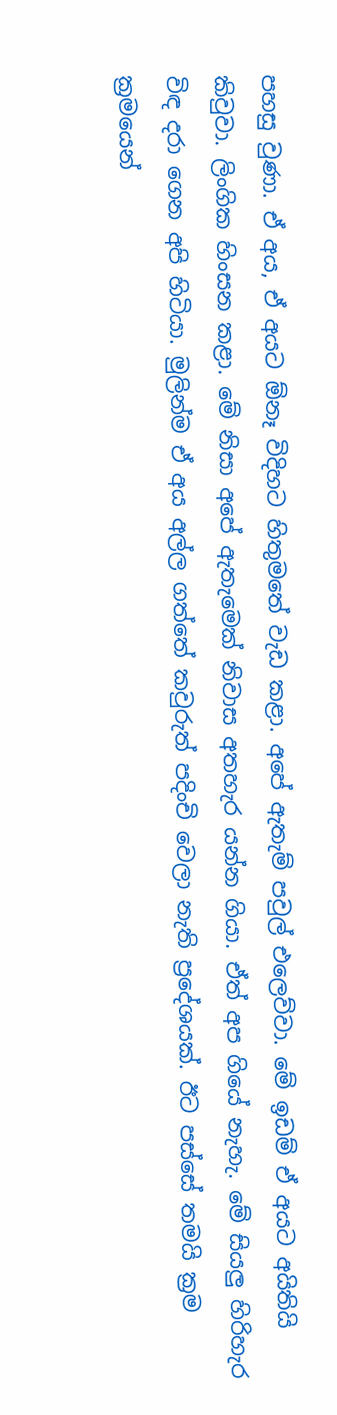පහසු වුණා. ඒ අය, ඒ අයට ඕනෑ විදිහට හිතුමතේ වැඩ කළා. අපේ ඇතැම් පවුල් එලෙව්වා. මේ ඉඩම් ඒ අයට අයිතියි කිවුවා. ලිංගික හිංසන කළා. මේ නිසා අපේ ඇතැමෙක් නිවාස අතහැර යන්න ගියා. ඒත් අප ගියේ නැහැ. මේ සියලු හිරිහැර විඳ දරා ගෙන අපි හිටියා. මුලින්ම ඒ අය අල්ල ගත්තේ කවුරුත් පදිංචි වෙලා නැති ප්‍රදේශයක්. ඊට පස්සේ තමයි ක්‍රම ක්‍රමයෙන්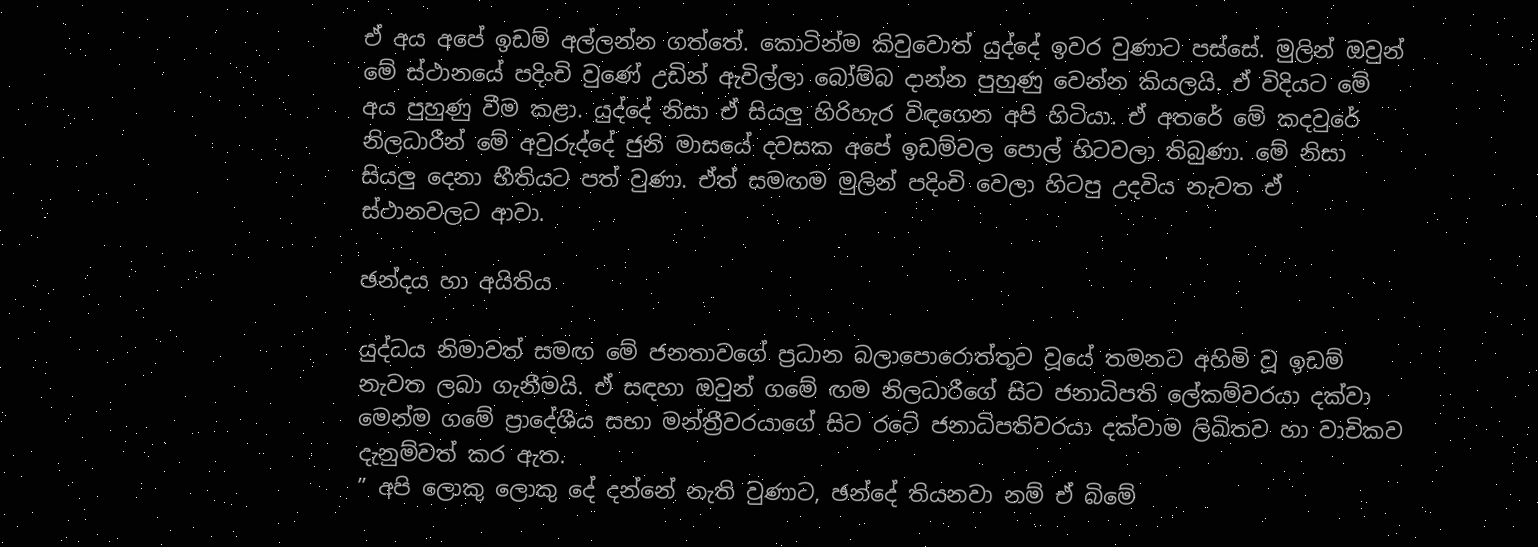ඒ අය අපේ ඉඩම් අල්ලන්න ගත්තේ. කොටින්ම කිවුවොත් යුද්දේ ඉවර වුණාට පස්සේ. මුලින් ඔවුන් මේ ස්ථානයේ පදිංචි වුණේ උඩින් ඇවිල්ලා බෝම්බ දාන්න පුහුණු වෙන්න කියලයි. ඒ විදියට මේ අය පුහුණු වීම කළා. යුද්දේ නිසා ඒ සියලු හිරිහැර විඳගෙන අපි හිටියා. ඒ අතරේ මේ කදවුරේ නිලධාරීන් මේ අවුරුද්දේ ජුනි මාසයේ දවසක අපේ ඉඩම්වල පොල් හිටවලා තිබුණා. මේ නිසා සියලු දෙනා භීතියට පත් වුණා. ඒත් සමඟම මුලින් පදිංචි වෙලා හිටපු උදවිය නැවත ඒ ස්ථානවලට ආවා.

ඡන්දය හා අයිතිය

යුද්ධය නිමාවත් සමඟ මේ ජනතාවගේ ප්‍රධාන බලාපොරොත්තුව වූයේ තමනට අහිමි වූ ඉඩම් නැවත ලබා ගැනීමයි. ඒ සඳහා ඔවුන් ගමේ ඟම නිලධාරීගේ සිට ජනාධිපති ලේකම්වරයා දක්වා මෙන්ම ගමේ ප්‍රාදේශීය සභා මන්ත්‍රීවරයාගේ සිට රටේ ජනාධිපතිවරයා දක්වාම ලිඛිතව හා වාචිකව දැනුම්වත් කර ඇත.
” අපි ලොකු ලොකු දේ දන්නේ නැති වුණාට, ඡන්දේ තියනවා නම් ඒ බිමේ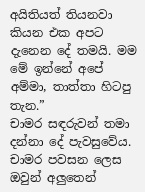අයිතියත් තියනවා කියන එක අපට දැනෙන දේ තමයි. මම මේ ඉන්නේ අපේ අම්මා, තාත්තා හිටපු තැන.”
චාමර සඳරුවන් තමා දන්නා දේ පැවසුවේය. චාමර පවසන ලෙස ඔවුන් අලුතෙන්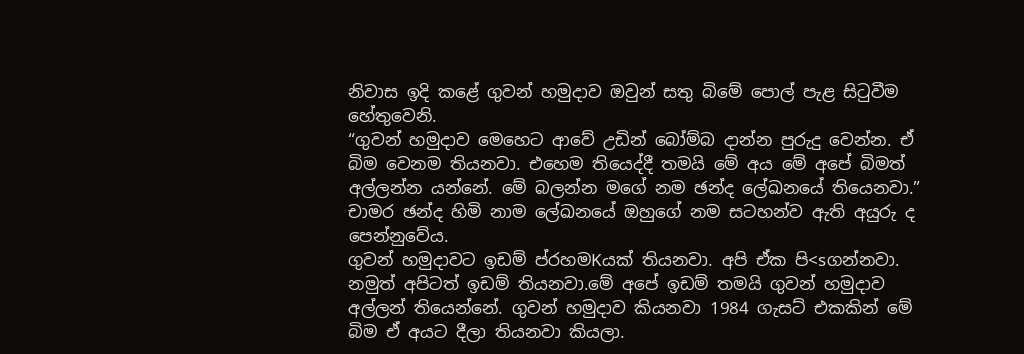නිවාස ඉදි කළේ ගුවන් හමුදාව ඔවුන් සතු බිමේ පොල් පැළ සිටුවීම හේතුවෙනි.
“ගුවන් හමුදාව මෙහෙට ආවේ උඩින් බෝම්බ දාන්න පුරුදු වෙන්න. ඒ බිම වෙනම තියනවා. එහෙම තියෙද්දී තමයි මේ අය මේ අපේ බිමත් අල්ලන්න යන්නේ. මේ බලන්න මගේ නම ඡන්ද ලේඛනයේ තියෙනවා.”
චාමර ඡන්ද හිමි නාම ලේඛනයේ ඔහුගේ නම සටහන්ව ඇති අයුරු ද පෙන්නුවේය.
ගුවන් හමුදාවට ඉඩම් ප්රහමKයක් තියනවා. අපි ඒක පි<sගන්නවා. නමුත් අපිටත් ඉඩම් තියනවා.මේ අපේ ඉඩම් තමයි ගුවන් හමුදාව අල්ලන් තියෙන්නේ. ගුවන් හමුදාව කියනවා 1984 ගැසට් එකකින් මේ බිම ඒ අයට දීලා තියනවා කියලා.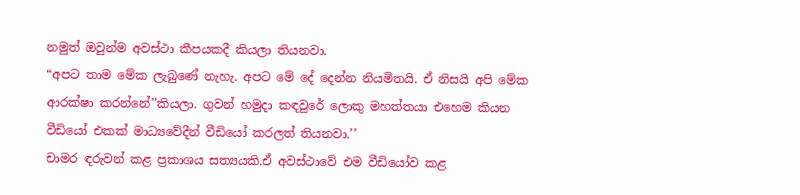නමුත් ඔවුන්ම අවස්ථා කීපයකදී කියලා තියනවා.
“අපට තාම මේක ලැබුණේ නැහැ. අපට මේ දේ දෙන්න නියමිතයි. ඒ නිසයි අපි මේක ආරක්ෂා කරන්නේ’’කියලා. ගුවන් හමුදා කඳවුරේ ලොකු මහත්තයා එහෙම කියන වීඩියෝ එකක් මාධ්‍යවේදීන් වීඩියෝ කරලත් තියනවා.’’
චාමර ඳරුවන් කළ ප්‍රකාශය සත්‍යයකි.ඒ අවස්ථාවේ එම වීඩියෝව කළ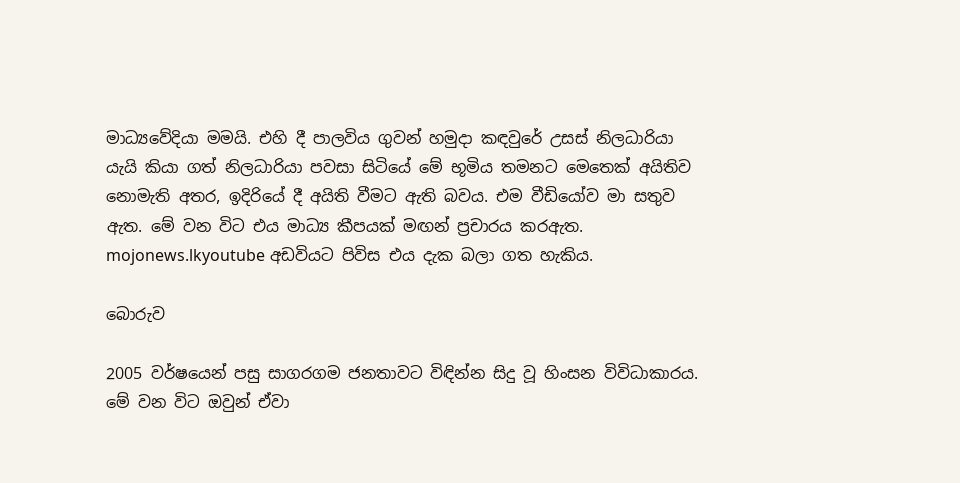මාධ්‍යවේදියා මමයි. එහි දී පාලවිය ගුවන් හමුදා කඳවුරේ උසස් නිලධාරියා යැයි කියා ගත් නිලධාරියා පවසා සිටියේ මේ භූමිය තමනට මෙතෙක් අයිතිව නොමැති අතර, ඉදිරියේ දී අයිති වීමට ඇති බවය. එම වීඩියෝව මා සතුව ඇත. මේ වන විට එය මාධ්‍ය කීපයක් මඟන් ප්‍රචාරය කරඇත. mojonews.lkyoutube අඩවියට පිවිස එය දැක බලා ගත හැකිය.

බොරුව

2005 වර්ෂයෙන් පසු සාගරගම ජනතාවට විඳින්න සිදු වූ හිංසන විවිධාකාරය. මේ වන විට ඔවුන් ඒවා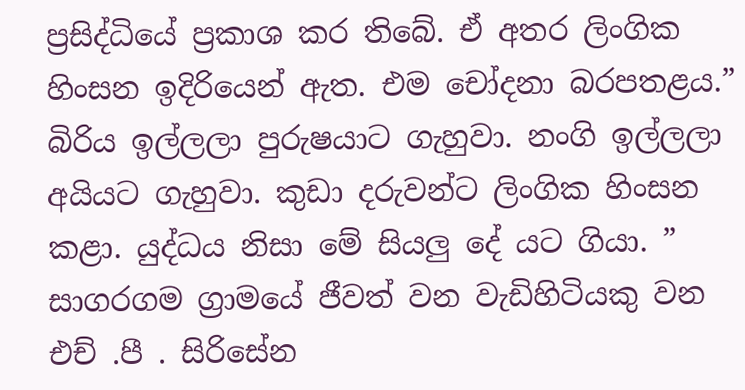ප්‍රසිද්ධියේ ප්‍රකාශ කර තිබේ. ඒ අතර ලිංගික හිංසන ඉදිරියෙන් ඇත. එම චෝදනා බරපතළය.” බිරිය ඉල්ලලා පුරුෂයාට ගැහුවා. නංගි ඉල්ලලා අයියට ගැහුවා. කුඩා දරුවන්ට ලිංගික හිංසන කළා. යුද්ධය නිසා මේ සියලු දේ යට ගියා. ”
සාගරගම ග්‍රාමයේ ජීවත් වන වැඩිහිටියකු වන එච් .පී . සිරිසේන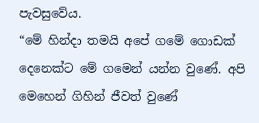පැවසුවේය.
“මේ හින්දා තමයි අපේ ගමේ ගොඩක් දෙනෙක්ට මේ ගමෙන් යන්න වුණේ. අපි මෙහෙන් ගිහින් ජීවත් වුණේ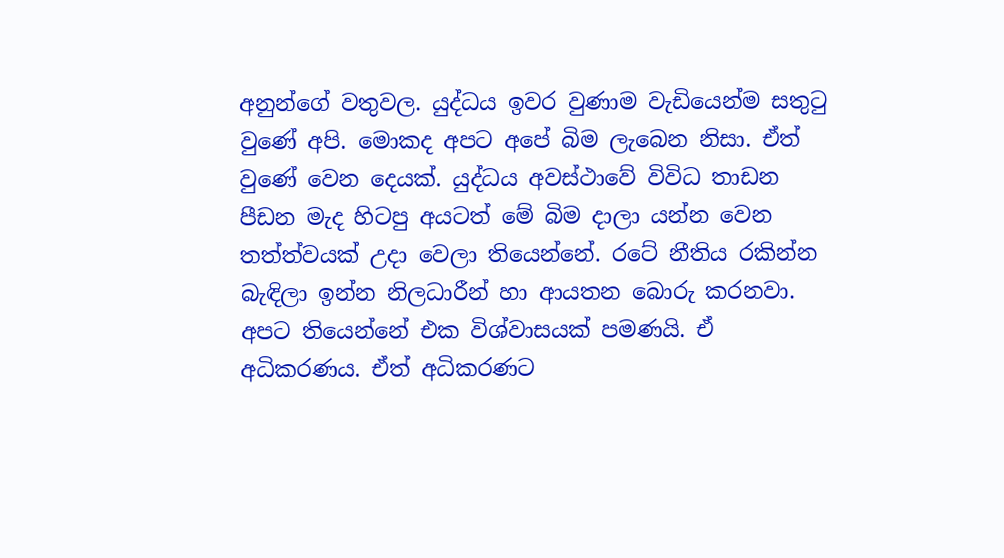අනුන්ගේ වතුවල. යුද්ධය ඉවර වුණාම වැඩියෙන්ම සතුටු වුණේ අපි. මොකද අපට අපේ බිම ලැබෙන නිසා. ඒත් වුණේ වෙන දෙයක්. යුද්ධය අවස්ථාවේ විවිධ තාඩන පීඩන මැද හිටපු අයටත් මේ බිම දාලා යන්න වෙන තත්ත්වයක් උදා වෙලා තියෙන්නේ. රටේ නීතිය රකින්න බැඳිලා ඉන්න නිලධාරීන් හා ආයතන බොරු කරනවා. අපට තියෙන්නේ එක විශ්වාසයක් පමණයි. ඒ අධිකරණය. ඒත් අධිකරණට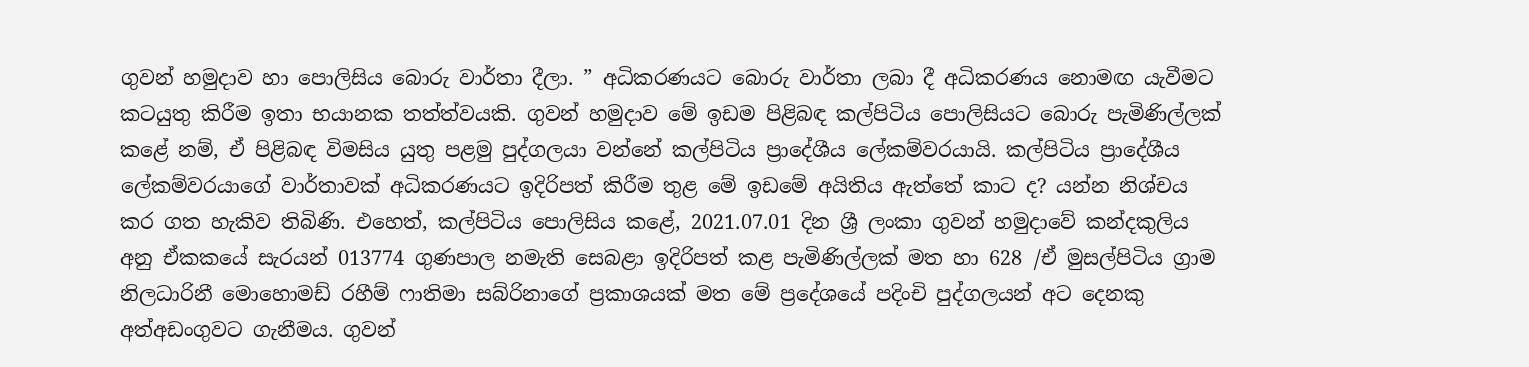ගුවන් හමුදාව හා පොලිසිය බොරු වාර්තා දීලා. ” අධිකරණයට බොරු වාර්තා ලබා දී අධිකරණය නොමඟ යැවීමට කටයුතු කිරීම ඉතා භයානක තත්ත්වයකි. ගුවන් හමුදාව මේ ඉඩම පිළිබඳ කල්පිටිය පොලිසියට බොරු පැමිණිල්ලක් කළේ නම්, ඒ පිළිබඳ විමසිය යුතු පළමු පුද්ගලයා වන්නේ කල්පිටිය ප්‍රාදේශීය ලේකම්වරයායි. කල්පිටිය ප්‍රාදේශීය ලේකම්වරයාගේ වාර්තාවක් අධිකරණයට ඉදිරිපත් කිරීම තුළ මේ ඉඩමේ අයිතිය ඇත්තේ කාට ද? යන්න නිශ්චය කර ගත හැකිව තිබිණි. එහෙත්, කල්පිටිය පොලිසිය කළේ, 2021.07.01 දින ශ්‍රී ලංකා ගුවන් හමුදාවේ කන්දකුලිය අනු ඒකකයේ සැරයන් 013774 ගුණපාල නමැති සෙබළා ඉදිරිපත් කළ පැමිණිල්ලක් මත හා 628 /ඒ මුසල්පිටිය ග්‍රාම නිලධාරිනී මොහොමඩ් රහීම් ෆාතිමා සබ්රිනාගේ ප්‍රකාශයක් මත මේ ප්‍රදේශයේ පදිංචි පුද්ගලයන් අට දෙනකු අත්අඩංගුවට ගැනීමය. ගුවන්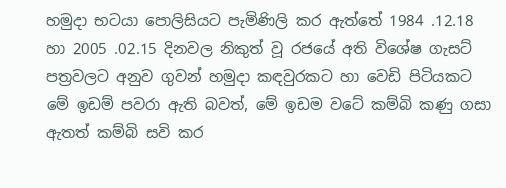හමුදා භටයා පොලිසියට පැමිණිලි කර ඇත්තේ 1984 .12.18 හා 2005 .02.15 දිනවල නිකුත් වූ රජයේ අති විශේෂ ගැසට් පත්‍රවලට අනුව ගුවන් හමුදා කඳවුරකට හා වෙඩි පිටියකට මේ ඉඩම් පවරා ඇති බවත්, මේ ඉඩම වටේ කම්බි කණු ගසා ඇතත් කම්බි සවි කර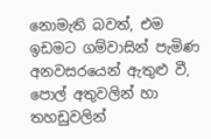නොමැති බවත්, එම ඉඩමට ගම්වාසින් පැමිණ අනවසරයෙන් ඇතුළු වී, පොල් අතුවලින් හා තහඩුවලින්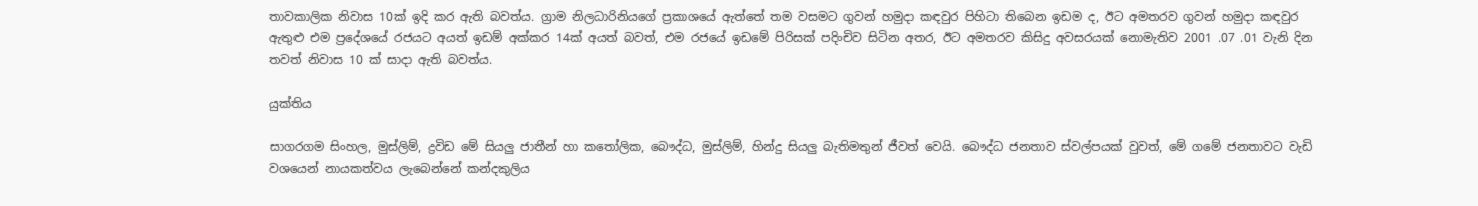තාවකාලික නිවාස 10ක් ඉදි කර ඇති බවත්ය. ග්‍රාම නිලධාරිනියගේ ප්‍රකාශයේ ඇත්තේ තම වසමට ගුවන් හමුදා කඳවුර පිහිටා තිබෙන ඉඩම ද, ඊට අමතරව ගුවන් හමුදා කඳවුර ඇතුළු එම ප්‍රදේශයේ රජයට අයත් ඉඩම් අක්කර 14ක් අයත් බවත්, එම රජයේ ඉඩමේ පිරිසක් පදිංචිව සිටින අතර, ඊට අමතරව කිසිදු අවසරයක් නොමැතිව 2001 .07 .01 වැනි දින තවත් නිවාස 10 ක් සාදා ඇති බවත්ය.

යුක්තිය

සාගරගම සිංහල, මුස්ලිම්, ද්‍රවිඩ මේ සියලු ජාතීන් හා කතෝලික, බෞද්ධ, මුස්ලිම්, හින්දු සියලු බැතිමතුන් ජීවත් වෙයි. බෞද්ධ ජනතාව ස්වල්පයක් වුවත්, මේ ගමේ ජනතාවට වැඩි වශයෙන් නායකත්වය ලැබෙන්නේ කන්දකුලිය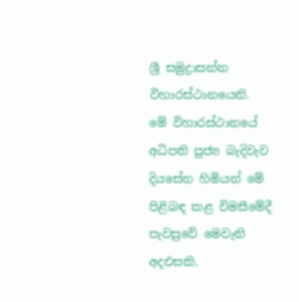ශ්‍රී සමුද්‍රාසන්න විහාරස්ථානයෙනි. මේ විහාරස්ථානයේ අධිපති පුජ්‍ය බැදිවැව දියසේන හිමියන් මේ පිළිබඳ කළ විමසීමේදී පැවසුවේ මෙවැනි අදඑසකි.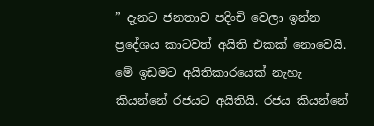” දැනට ජනතාව පදිංචි වෙලා ඉන්න ප්‍රදේශය කාටවත් අයිති එකක් නොවෙයි. මේ ඉඩමට අයිතිකාරයෙක් නැහැ කියන්නේ රජයට අයිතියි. රජය කියන්නේ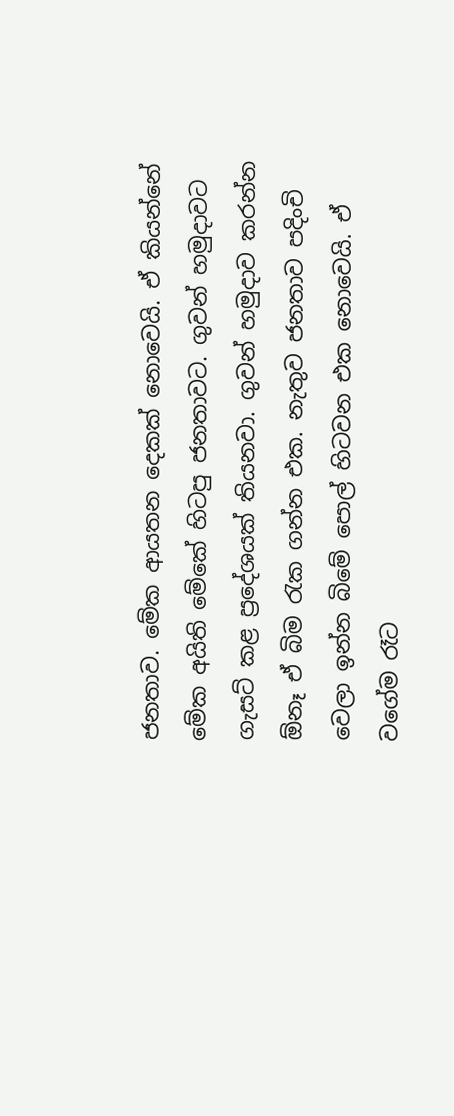ජනතාව. මේක ආයතන දෙකක් නොවෙයි. ඒ කියන්නේ මේක අයිති මේකේ හිටපු ජනතාවට. ගුවන් හමුදාවට ගැසට් කළ ප්‍රදේශයක් තියනවා. ගුවන් හමුදාව කරන්න ඕනෑ ඒ බිම රැක ගන්න එක. නැතුව ජනතාව පදිංචි වෙලා ඉන්න බිමේ පොල් හිටවන එක නොවෙයි. ඒ වගේම රෑට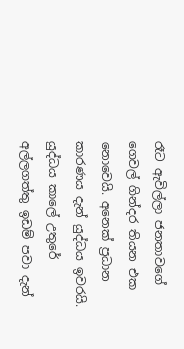රෑට ඇවිල්ලා ජනතාවගේ ගෙවල් ගින්දර තියන එක නොවෙයි. අනෙක් ප්‍රධාන කාරණය දැන් යුද්ධය ඉවරයි. යුද්ධය කාලේ උතුරේ අල්ලගත්තු ඉඩම් පවා දැන්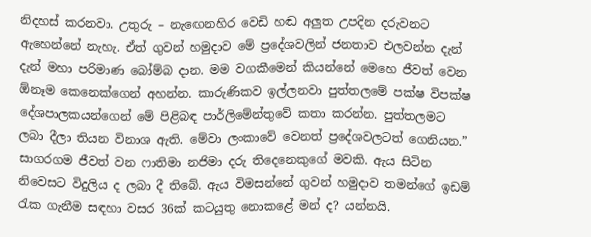නිදහස් කරනවා. උතුරු – නැඟෙනහිර වෙඩි හඬ අලුත උපදින දරුවනට ඇහෙන්නේ නැහැ. ඒත් ගුවන් හමුදාව මේ ප්‍රදේශවලින් ජනතාව එලවන්න දැන් දැන් මහා පරිමාණ බෝම්බ දාන. මම වගකීමෙන් කියන්නේ මෙහෙ ජීවත් වෙන ඕනෑම කෙනෙක්ගෙන් අහන්න. කාරුණිකව ඉල්ලනවා පුත්තලමේ පක්ෂ විපක්ෂ දේශපාලකයන්ගෙන් මේ පිළිබඳ පාර්ලිමේන්තුවේ කතා කරන්න. පුත්තලමට ලබා දීලා තියන විනාශ ඇති. මේවා ලංකාවේ වෙනත් ප්‍රදේශවලටත් ගෙනියන.”
සාගරගම ජීවත් වන ෆාතිමා නජිමා දරු තිදෙනෙකුගේ මවකි. ඇය සිටින නිවෙසට විදුලිය ද ලබා දී තිබේ. ඇය විමසන්නේ ගුවන් හමුදාව තමන්ගේ ඉඩම් රැක ගැනීම සඳහා වසර 36ක් කටයුතු නොකළේ මන් ද? යන්නයි.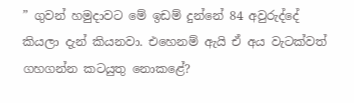” ගුවන් හමුදාවට මේ ඉඩම් දුන්නේ 84 අවුරුද්දේ කියලා දැන් කියනවා. එහෙනම් ඇයි ඒ අය වැටක්වත් ගහගන්න කටයුතු නොකළේ?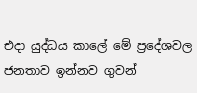එදා යුද්ධය කාලේ මේ ප්‍රදේශවල ජනතාව ඉන්නව ගුවන්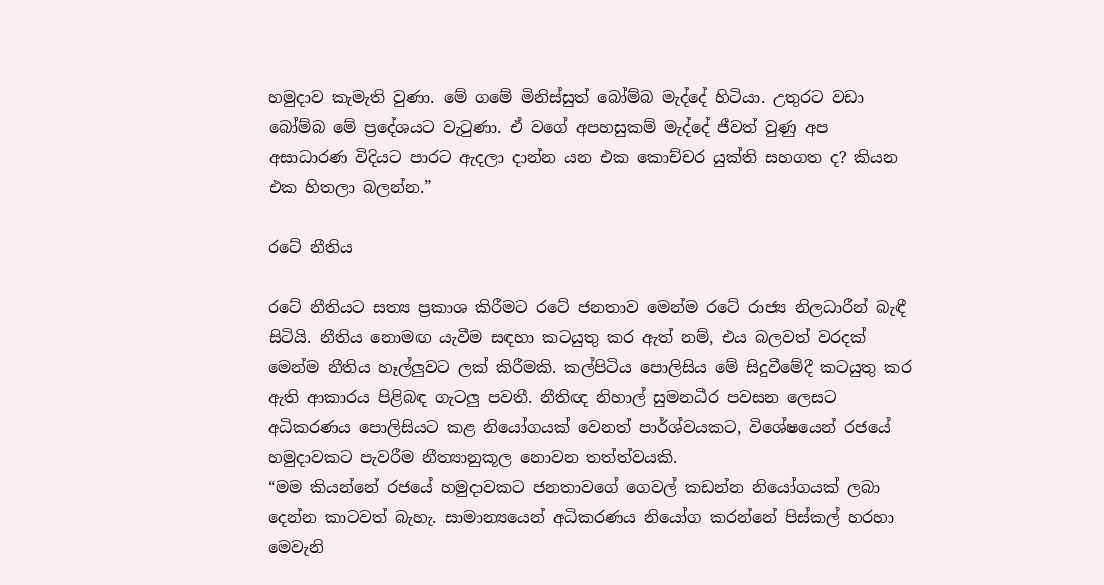හමුදාව කැමැති වුණා. මේ ගමේ මිනිස්සුත් බෝම්බ මැද්දේ හිටියා. උතුරට වඩා බෝම්බ මේ ප්‍රදේශයට වැටුණා. ඒ වගේ අපහසුකම් මැද්දේ ජීවත් වුණු අප අසාධාරණ විදියට පාරට ඇදලා දාන්න යන එක කොච්චර යුක්ති සහගත ද? කියන එක හිතලා බලන්න.”

රටේ නීතිය

රටේ නීතියට සත්‍ය ප්‍රකාශ කිරීමට රටේ ජනතාව මෙන්ම රටේ රාජ්‍ය නිලධාරීන් බැඳී සිටියි. නීතිය නොමඟ යැවීම සඳහා කටයුතු කර ඇත් නම්, එය බලවත් වරදක් මෙන්ම නීතිය හෑල්ලුවට ලක් කිරීමකි. කල්පිටිය පොලිසිය මේ සිදුවීමේදී කටයුතු කර ඇති ආකාරය පිළිබඳ ගැටලු පවතී. නීතිඥ නිහාල් සුමනධීර පවසන ලෙසට අධිකරණය පොලිසියට කළ නියෝගයක් වෙනත් පාර්ශ්වයකට, විශේෂයෙන් රජයේ හමුදාවකට පැවරීම නීත්‍යානුකූල නොවන තත්ත්වයකි.
“මම කියන්නේ රජයේ හමුදාවකට ජනතාවගේ ගෙවල් කඩන්න නියෝගයක් ලබා දෙන්න කාටවත් බැහැ. සාමාන්‍යයෙන් අධිකරණය නියෝග කරන්නේ පිස්කල් හරහා මෙවැනි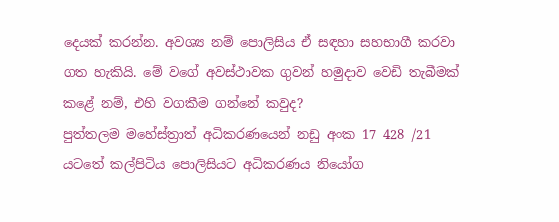දෙයක් කරන්න. අවශ්‍ය නම් පොලිසිය ඒ සඳහා සහභාගී කරවා ගත හැකියි. මේ වගේ අවස්ථාවක ගුවන් හමුදාව වෙඩි තැබීමක් කළේ නම්, එහි වගකීම ගන්නේ කවුද?
පුත්තලම මහේස්ත්‍රාත් අධිකරණයෙන් නඩු අංක 17 428 /21 යටතේ කල්පිටිය පොලිසියට අධිකරණය නියෝග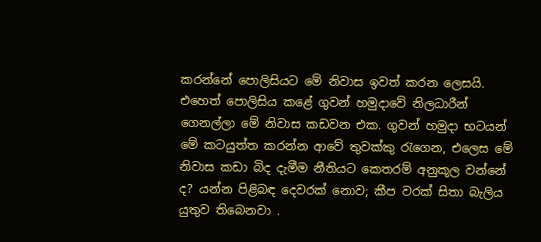කරන්නේ පොලිසියට මේ නිවාස ඉවත් කරන ලෙසයි. එහෙත් පොලිසිය කළේ ගුවන් හමුදාවේ නිලධාරීන් ගෙනල්ලා මේ නිවාස කඩවන එක. ගුවන් හමුදා භටයන් මේ කටයුත්ත කරන්න ආවේ තුවක්කු රැගෙන, එලෙස මේ නිවාස කඩා බිද දැමීම නීතියට කෙතරම් අනුකූල වන්නේ ද? යන්න පිළිබඳ දෙවරක් නොව; කීප වරක් සිතා බැලිය යුතුව තිබෙනවා .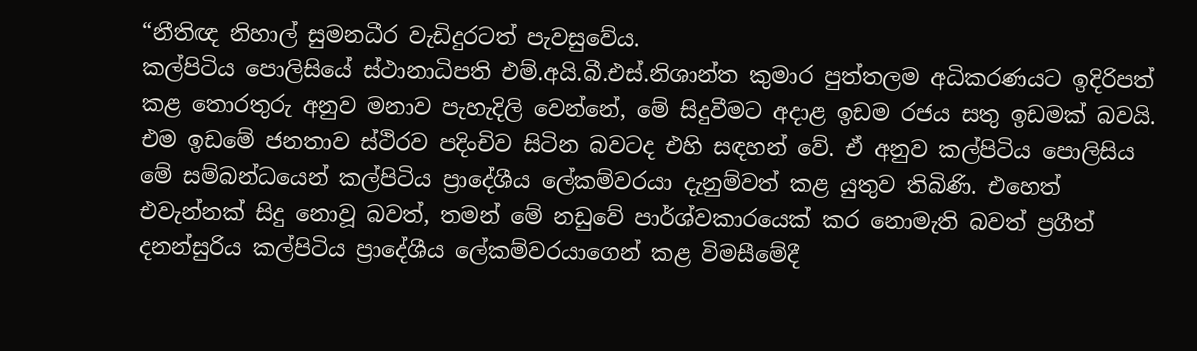“නීතිඥ නිහාල් සුමනධීර වැඩිදුරටත් පැවසුවේය.
කල්පිටිය පොලිසියේ ස්ථානාධිපති එම්.අයි.බී.එස්.නිශාන්ත කුමාර පුත්තලම අධිකරණයට ඉදිරිපත් කළ තොරතුරු අනුව මනාව පැහැදිලි වෙන්නේ, මේ සිදුවීමට අදාළ ඉඩම රජය සතු ඉඩමක් බවයි. එම ඉඩමේ ජනතාව ස්ථිරව පදිංචිව සිටින බවටද එහි සඳහන් වේ. ඒ අනුව කල්පිටිය පොලිසිය මේ සම්බන්ධයෙන් කල්පිටිය ප්‍රාදේශීය ලේකම්වරයා දැනුම්වත් කළ යුතුව තිබිණි. එහෙත් එවැන්නක් සිදු නොවූ බවත්, තමන් මේ නඩුවේ පාර්ශ්වකාරයෙක් කර නොමැති බවත් ප්‍රගීත් දනන්සුරිය කල්පිටිය ප්‍රාදේශීය ලේකම්වරයාගෙන් කළ විමසීමේදී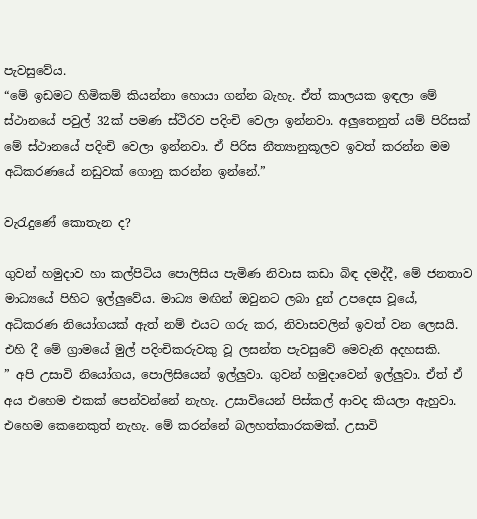පැවසුවේය.
“මේ ඉඩමට හිමිකම් කියන්නා හොයා ගන්න බැහැ. ඒත් කාලයක ඉඳලා මේ ස්ථානයේ පවුල් 32ක් පමණ ස්ථිරව පදිංචි වෙලා ඉන්නවා. අලුතෙනුත් යම් පිරිසක් මේ ස්ථානයේ පදිංචි වෙලා ඉන්නවා. ඒ පිරිස නීත්‍යානුකූලව ඉවත් කරන්න මම අධිකරණයේ නඩුවක් ගොනු කරන්න ඉන්නේ.”

වැරැදුණේ කොතැන ද?

ගුවන් හමුදාව හා කල්පිටිය පොලිසිය පැමිණ නිවාස කඩා බිඳ දමද්දී, මේ ජනතාව මාධ්‍යයේ පිහිට ඉල්ලුවේය. මාධ්‍ය මඟින් ඔවුනට ලබා දුන් උපදෙස වූයේ, අධිකරණ නියෝගයක් ඇත් නම් එයට ගරු කර, නිවාසවලින් ඉවත් වන ලෙසයි. එහි දී මේ ග්‍රාමයේ මුල් පදිංචිකරුවකු වූ ලසන්ත පැවසුවේ මෙවැනි අදහසකි.
” අපි උසාවි නියෝගය, පොලිසියෙන් ඉල්ලුවා. ගුවන් හමුදාවෙන් ඉල්ලුවා. ඒත් ඒ අය එහෙම එකක් පෙන්වන්නේ නැහැ. උසාවියෙන් පිස්කල් ආවද කියලා ඇහුවා. එහෙම කෙනෙකුත් නැහැ. මේ කරන්නේ බලහත්කාරකමක්. උසාවි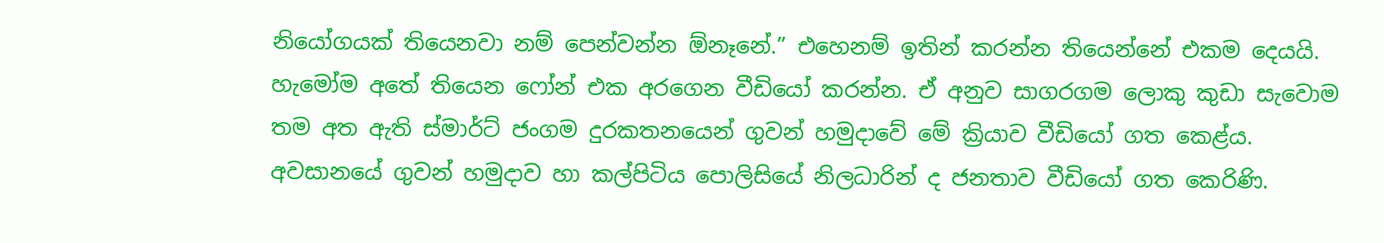නියෝගයක් තියෙනවා නම් පෙන්වන්න ඕනෑනේ.” එහෙනම් ඉතින් කරන්න තියෙන්නේ එකම දෙයයි. හැමෝම අතේ තියෙන ෆෝන් එක අරගෙන වීඩියෝ කරන්න. ඒ අනුව සාගරගම ලොකු කුඩා සැවොම තම අත ඇති ස්මාර්ට් ජංගම දුරකතනයෙන් ගුවන් හමුදාවේ මේ ක්‍රියාව වීඩියෝ ගත කෙළ්ය. අවසානයේ ගුවන් හමුදාව හා කල්පිටිය පොලිසියේ නිලධාරින් ද ජනතාව වීඩියෝ ගත කෙරිණි.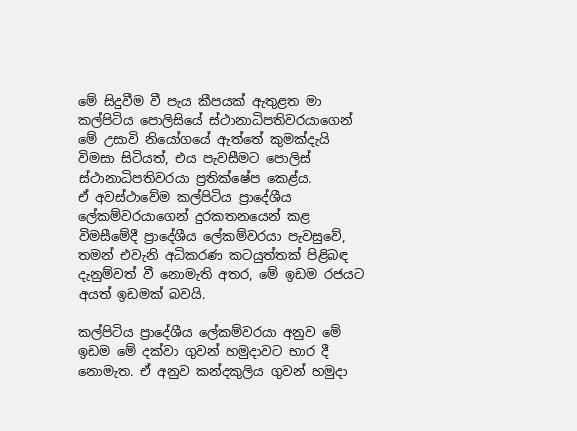මේ සිදුවීම වී පැය කීපයක් ඇතුළත මා කල්පිටිය පොලිසියේ ස්ථානාධිපතිවරයාගෙන් මේ උසාවි නියෝගයේ ඇත්තේ කුමක්දැයි විමසා සිටියත්, එය පැවසීමට පොලිස් ස්ථානාධිපතිවරයා ප්‍රතික්ෂේප කෙළ්ය.
ඒ අවස්ථාවේම කල්පිටිය ප්‍රාදේශීය ලේකම්වරයාගෙන් දුරකතනයෙන් කළ විමසීමේදී ප්‍රාදේශීය ලේකම්වරයා පැවසුවේ, තමන් එවැනි අධිකරණ කටයුත්තක් පිළිබඳ දැනුම්වත් වී නොමැති අතර, මේ ඉඩම රජයට අයත් ඉඩමක් බවයි.

කල්පිටිය ප්‍රාදේශීය ලේකම්වරයා අනුව මේ ඉඩම මේ දක්වා ගුවන් හමුදාවට භාර දී නොමැත. ඒ අනුව කන්දකුලිය ගුවන් හමුදා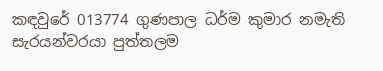කඳවුරේ 013774 ගුණපාල ධර්ම කුමාර නමැති සැරයන්වරයා පුත්තලම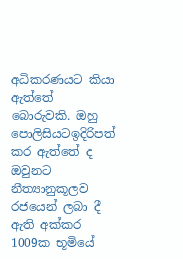අධිකරණයට කියා ඇත්තේ බොරුවකි. ඔහු පොලිසියටඉදිරිපත් කර ඇත්තේ ද ඔවුනට නීත්‍යානුකූලව රජයෙන් ලබා දී ඇති අක්කර 1009ක භූමියේ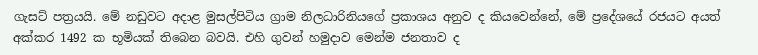ගැසට් පත්‍රයයි. මේ නඩුවට අදාළ මුසල්පිටිය ග්‍රාම නිලධාරිනියගේ ප්‍රකාශය අනුව ද කියවෙන්නේ, මේ ප්‍රදේශයේ රජයට අයත් අක්කර 1492 ක භූමියක් තිබෙන බවයි. එහි ගුවන් හමුදාව මෙන්ම ජනතාව ද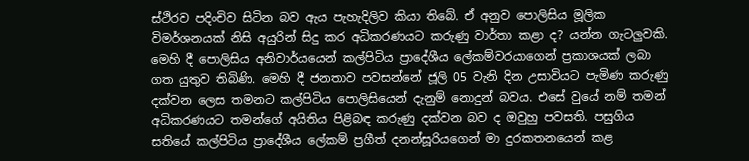ස්ථිරව පදිංචිව සිටින බව ඇය පැහැදිලිව කියා තිබේ. ඒ අනුව පොලිසිය මූලික විමර්ශනයක් නිසි අයුරින් සිදු කර අධිකරණයට කරුණු වාර්තා කළා ද? යන්න ගැටලුවකි. මෙහි දී පොලිසිය අනිවාර්යයෙන් කල්පිටිය ප්‍රාදේශීය ලේකම්වරයාගෙන් ප්‍රකාශයක් ලබා ගත යුතුව තිබිණි. මෙහි දී ජනතාව පවසන්නේ ජූලි 05 වැනි දින උසාවියට පැමිණ කරුණු දක්වන ලෙස තමනට කල්පිටිය පොලිසියෙන් දැනුම් නොදුන් බවය. එසේ වුයේ නම් තමන් අධිකරණයට තමන්ගේ අයිතිය පිළිබඳ කරුණු දක්වන බව ද ඔවුහු පවසති. පසුගිය සතියේ කල්පිටිය ප්‍රාදේශීය ලේකම් ප්‍රගීත් දනන්සූරියගෙන් මා දුරකතනයෙන් කළ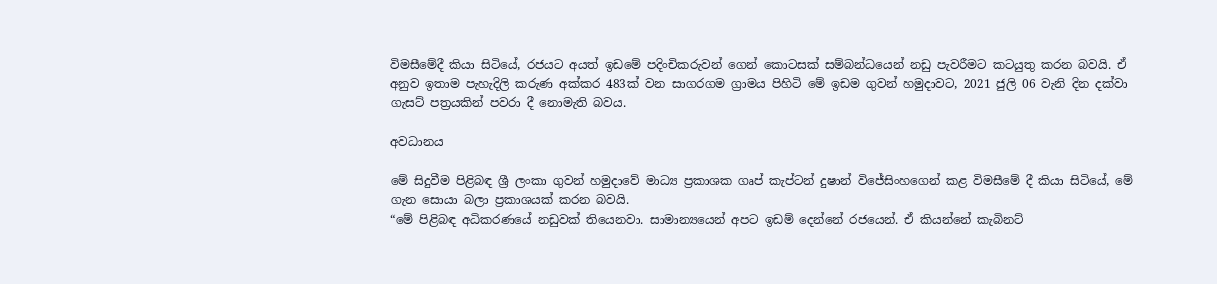විමසීමේදී කියා සිටියේ, රජයට අයත් ඉඩමේ පදිංචිකරුවන් ගෙන් කොටසක් සම්බන්ධයෙන් නඩු පැවරීමට කටයුතු කරන බවයි. ඒ අනුව ඉතාම පැහැදිලි කරුණ අක්කර 483ක් වන සාගරගම ග්‍රාමය පිහිටි මේ ඉඩම ගුවන් හමුදාවට, 2021 ජුලි 06 වැනි දින දක්වා ගැසට් පත්‍රයකින් පවරා දී නොමැති බවය.

අවධානය

මේ සිදුවීම පිළිබඳ ශ්‍රී ලංකා ගුවන් හමුදාවේ මාධ්‍ය ප්‍රකාශක ගෘප් කැප්ටන් දුෂාන් විජේසිංහගෙන් කළ විමසීමේ දී කියා සිටියේ, මේ ගැන සොයා බලා ප්‍රකාශයක් කරන බවයි.
“මේ පිළිබඳ අධිකරණයේ නඩුවක් තියෙනවා. සාමාන්‍යයෙන් අපට ඉඩම් දෙන්නේ රජයෙන්. ඒ කියන්නේ කැබිනට්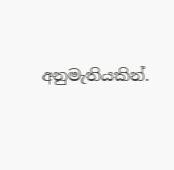අනුමැතියකින්.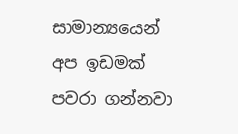සාමාන්‍යයෙන් අප ඉඩමක් පවරා ගන්නවා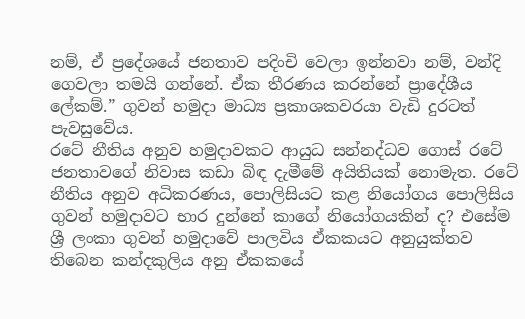නම්, ඒ ප්‍රදේශයේ ජනතාව පදිංචි වෙලා ඉන්නවා නම්, වන්දි ගෙවලා තමයි ගන්නේ. ඒක තීරණය කරන්නේ ප්‍රාදේශීය ලේකම්.” ගුවන් හමුදා මාධ්‍ය ප්‍රකාශකවරයා වැඩි දුරටත් පැවසුවේය.
රටේ නීතිය අනුව හමුදාවකට ආයුධ සන්නද්ධව ගොස් රටේ ජනතාවගේ නිවාස කඩා බිඳ දැමීමේ අයිතියක් නොමැත. රටේ නීතිය අනුව අධිකරණය, පොලිසියට කළ නියෝගය පොලිසිය ගුවන් හමුදාවට භාර දුන්නේ කාගේ නියෝගයකින් ද? එසේම ශ්‍රී ලංකා ගුවන් හමුදාවේ පාලවිය ඒකකයට අනුයුක්තව තිබෙන කන්දකුලිය අනු ඒකකයේ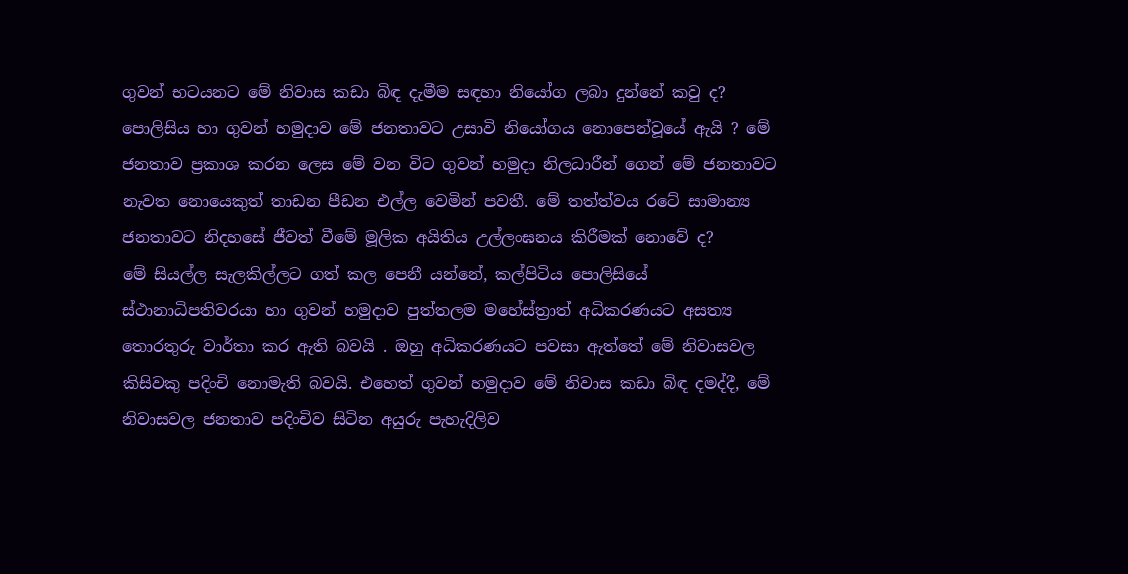ගුවන් භටයනට මේ නිවාස කඩා බිඳ දැමීම සඳහා නියෝග ලබා දුන්නේ කවු ද? පොලිසිය හා ගුවන් හමුදාව මේ ජනතාවට උසාවි නියෝගය නොපෙන්වූයේ ඇයි ? මේ ජනතාව ප්‍රකාශ කරන ලෙස මේ වන විට ගුවන් හමුදා නිලධාරීන් ගෙන් මේ ජනතාවට නැවත නොයෙකුත් තාඩන පීඩන එල්ල වෙමින් පවතී. මේ තත්ත්වය රටේ සාමාන්‍ය ජනතාවට නිදහසේ ජීවත් වීමේ මූලික අයිතිය උල්ලංඝනය කිරීමක් නොවේ ද?
මේ සියල්ල සැලකිල්ලට ගත් කල පෙනී යන්නේ, කල්පිටිය පොලිසියේ ස්ථානාධිපතිවරයා හා ගුවන් හමුදාව පුත්තලම මහේස්ත්‍රාත් අධිකරණයට අසත්‍ය තොරතුරු වාර්තා කර ඇති බවයි . ඔහු අධිකරණයට පවසා ඇත්තේ මේ නිවාසවල කිසිවකු පදිංචි නොමැති බවයි. එහෙත් ගුවන් හමුදාව මේ නිවාස කඩා බිඳ දමද්දී, මේ නිවාසවල ජනතාව පදිංචිව සිටින අයුරු පැහැදිලිව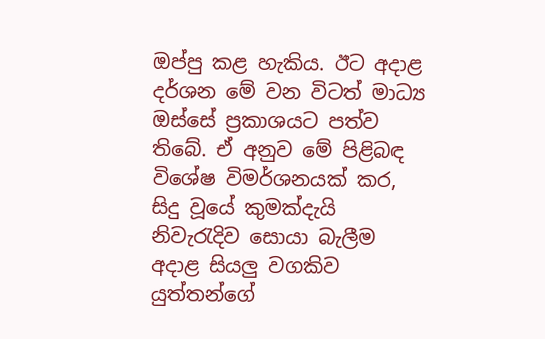ඔප්පු කළ හැකිය. ඊට අදාළ දර්ශන මේ වන විටත් මාධ්‍ය ඔස්සේ ප්‍රකාශයට පත්ව තිබේ. ඒ අනුව මේ පිළිබඳ විශේෂ විමර්ශනයක් කර, සිදු වූයේ කුමක්දැයි නිවැරැදිව සොයා බැලීම අදාළ සියලු වගකිව යුත්තන්ගේ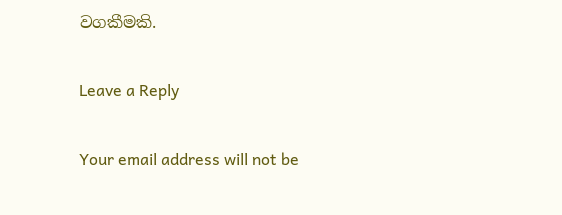වගකීමකි.

Leave a Reply

Your email address will not be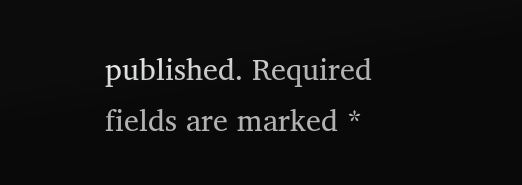published. Required fields are marked *